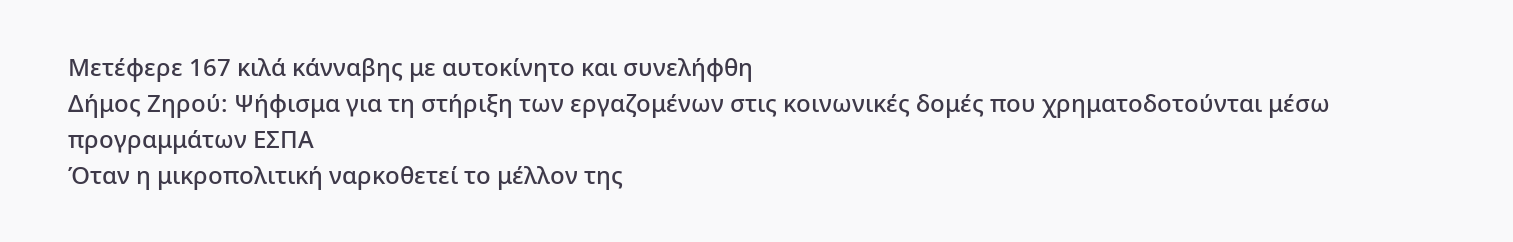Μετέφερε 167 κιλά κάνναβης με αυτοκίνητο και συνελήφθη
Δήμος Ζηρού: Ψήφισμα για τη στήριξη των εργαζομένων στις κοινωνικές δομές που χρηματοδοτούνται μέσω προγραμμάτων ΕΣΠΑ
Όταν η μικροπολιτική ναρκοθετεί το μέλλον της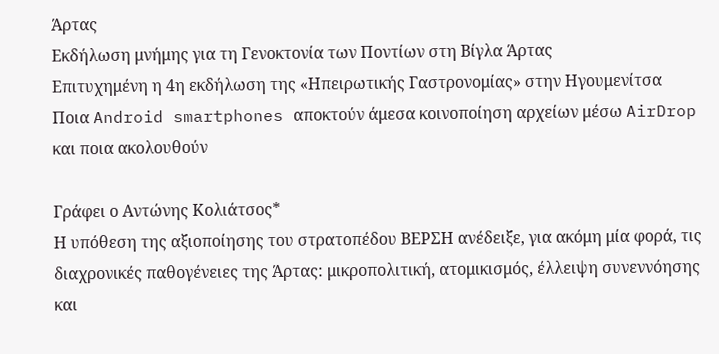Άρτας
Εκδήλωση μνήμης για τη Γενοκτονία των Ποντίων στη Βίγλα Άρτας
Επιτυχημένη η 4η εκδήλωση της «Ηπειρωτικής Γαστρονομίας» στην Ηγουμενίτσα
Ποια Android smartphones αποκτούν άμεσα κοινοποίηση αρχείων μέσω AirDrop και ποια ακολουθούν

Γράφει ο Αντώνης Κολιάτσος*
Η υπόθεση της αξιοποίησης του στρατοπέδου ΒΕΡΣΗ ανέδειξε, για ακόμη μία φορά, τις διαχρονικές παθογένειες της Άρτας: μικροπολιτική, ατομικισμός, έλλειψη συνεννόησης και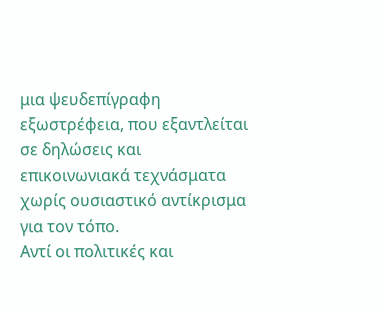μια ψευδεπίγραφη εξωστρέφεια, που εξαντλείται σε δηλώσεις και επικοινωνιακά τεχνάσματα χωρίς ουσιαστικό αντίκρισμα για τον τόπο.
Αντί οι πολιτικές και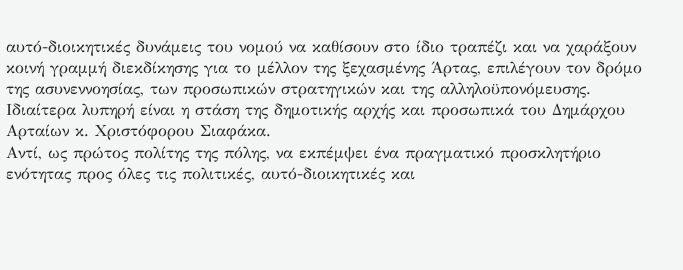αυτό-διοικητικές δυνάμεις του νομού να καθίσουν στο ίδιο τραπέζι και να χαράξουν κοινή γραμμή διεκδίκησης για το μέλλον της ξεχασμένης Άρτας, επιλέγουν τον δρόμο της ασυνεννοησίας, των προσωπικών στρατηγικών και της αλληλοϋπονόμευσης.
Ιδιαίτερα λυπηρή είναι η στάση της δημοτικής αρχής και προσωπικά του Δημάρχου Αρταίων κ. Χριστόφορου Σιαφάκα.
Αντί, ως πρώτος πολίτης της πόλης, να εκπέμψει ένα πραγματικό προσκλητήριο ενότητας προς όλες τις πολιτικές, αυτό-διοικητικές και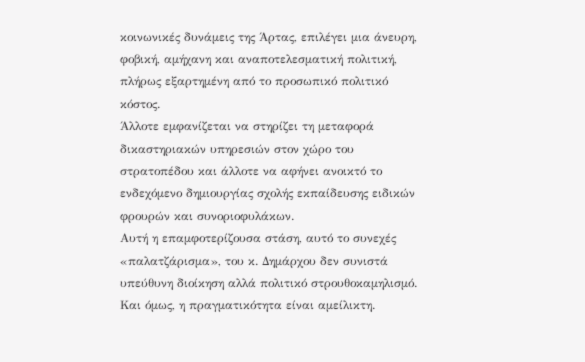κοινωνικές δυνάμεις της Άρτας, επιλέγει μια άνευρη, φοβική, αμήχανη και αναποτελεσματική πολιτική, πλήρως εξαρτημένη από το προσωπικό πολιτικό κόστος.
Άλλοτε εμφανίζεται να στηρίζει τη μεταφορά δικαστηριακών υπηρεσιών στον χώρο του στρατοπέδου και άλλοτε να αφήνει ανοικτό το ενδεχόμενο δημιουργίας σχολής εκπαίδευσης ειδικών φρουρών και συνοριοφυλάκων.
Αυτή η επαμφοτερίζουσα στάση, αυτό το συνεχές «παλατζάρισμα», του κ. Δημάρχου δεν συνιστά υπεύθυνη διοίκηση αλλά πολιτικό στρουθοκαμηλισμό.
Και όμως, η πραγματικότητα είναι αμείλικτη.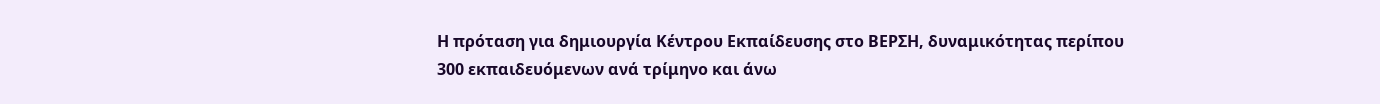Η πρόταση για δημιουργία Κέντρου Εκπαίδευσης στο ΒΕΡΣΗ, δυναμικότητας περίπου 300 εκπαιδευόμενων ανά τρίμηνο και άνω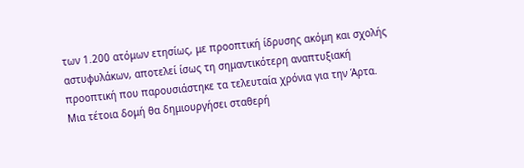των 1.200 ατόμων ετησίως, με προοπτική ίδρυσης ακόμη και σχολής αστυφυλάκων, αποτελεί ίσως τη σημαντικότερη αναπτυξιακή προοπτική που παρουσιάστηκε τα τελευταία χρόνια για την Άρτα.
Μια τέτοια δομή θα δημιουργήσει σταθερή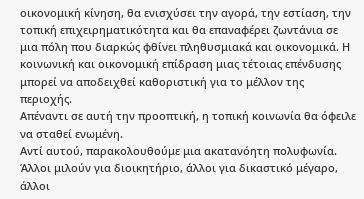οικονομική κίνηση, θα ενισχύσει την αγορά, την εστίαση, την τοπική επιχειρηματικότητα και θα επαναφέρει ζωντάνια σε μια πόλη που διαρκώς φθίνει πληθυσμιακά και οικονομικά. Η κοινωνική και οικονομική επίδραση μιας τέτοιας επένδυσης μπορεί να αποδειχθεί καθοριστική για το μέλλον της περιοχής.
Απέναντι σε αυτή την προοπτική, η τοπική κοινωνία θα όφειλε να σταθεί ενωμένη.
Αντί αυτού, παρακολουθούμε μια ακατανόητη πολυφωνία. Άλλοι μιλούν για διοικητήριο, άλλοι για δικαστικό μέγαρο, άλλοι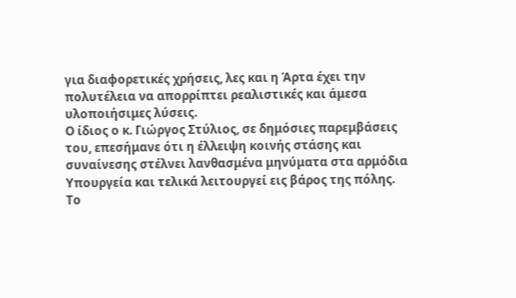για διαφορετικές χρήσεις, λες και η Άρτα έχει την πολυτέλεια να απορρίπτει ρεαλιστικές και άμεσα υλοποιήσιμες λύσεις.
Ο ίδιος ο κ. Γιώργος Στύλιος, σε δημόσιες παρεμβάσεις του, επεσήμανε ότι η έλλειψη κοινής στάσης και συναίνεσης στέλνει λανθασμένα μηνύματα στα αρμόδια Υπουργεία και τελικά λειτουργεί εις βάρος της πόλης.
Το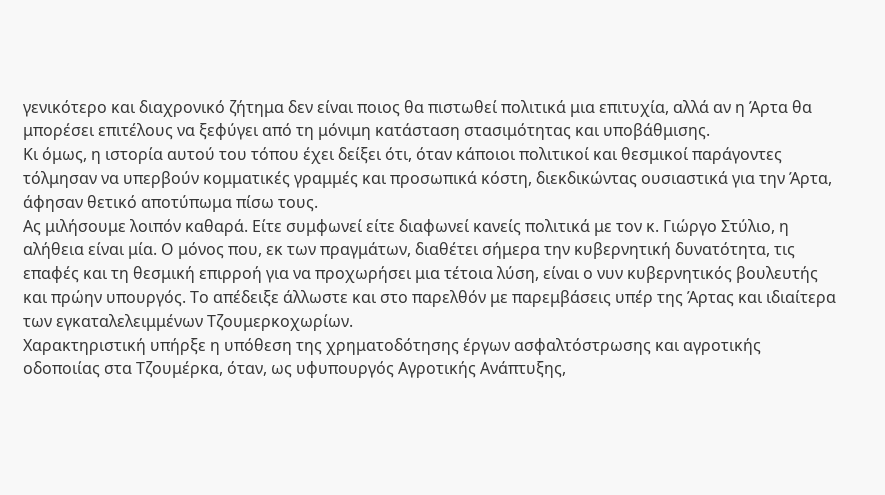γενικότερο και διαχρονικό ζήτημα δεν είναι ποιος θα πιστωθεί πολιτικά μια επιτυχία, αλλά αν η Άρτα θα μπορέσει επιτέλους να ξεφύγει από τη μόνιμη κατάσταση στασιμότητας και υποβάθμισης.
Κι όμως, η ιστορία αυτού του τόπου έχει δείξει ότι, όταν κάποιοι πολιτικοί και θεσμικοί παράγοντες τόλμησαν να υπερβούν κομματικές γραμμές και προσωπικά κόστη, διεκδικώντας ουσιαστικά για την Άρτα, άφησαν θετικό αποτύπωμα πίσω τους.
Ας μιλήσουμε λοιπόν καθαρά. Είτε συμφωνεί είτε διαφωνεί κανείς πολιτικά με τον κ. Γιώργο Στύλιο, η αλήθεια είναι μία. Ο μόνος που, εκ των πραγμάτων, διαθέτει σήμερα την κυβερνητική δυνατότητα, τις επαφές και τη θεσμική επιρροή για να προχωρήσει μια τέτοια λύση, είναι ο νυν κυβερνητικός βουλευτής και πρώην υπουργός. Το απέδειξε άλλωστε και στο παρελθόν με παρεμβάσεις υπέρ της Άρτας και ιδιαίτερα των εγκαταλελειμμένων Τζουμερκοχωρίων.
Χαρακτηριστική υπήρξε η υπόθεση της χρηματοδότησης έργων ασφαλτόστρωσης και αγροτικής οδοποιίας στα Τζουμέρκα, όταν, ως υφυπουργός Αγροτικής Ανάπτυξης,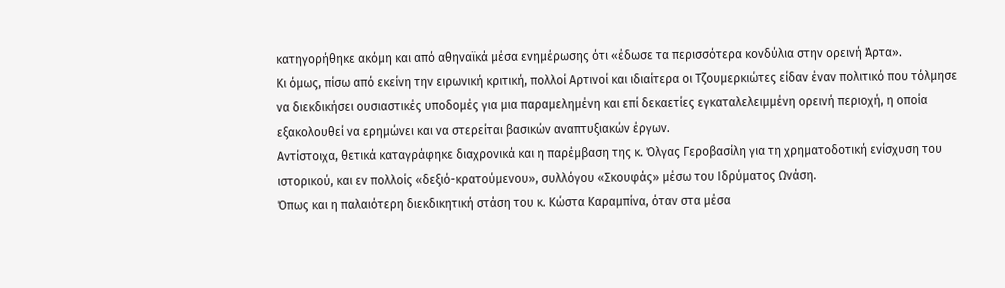κατηγορήθηκε ακόμη και από αθηναϊκά μέσα ενημέρωσης ότι «έδωσε τα περισσότερα κονδύλια στην ορεινή Άρτα».
Κι όμως, πίσω από εκείνη την ειρωνική κριτική, πολλοί Αρτινοί και ιδιαίτερα οι Τζουμερκιώτες είδαν έναν πολιτικό που τόλμησε να διεκδικήσει ουσιαστικές υποδομές για μια παραμελημένη και επί δεκαετίες εγκαταλελειμμένη ορεινή περιοχή, η οποία εξακολουθεί να ερημώνει και να στερείται βασικών αναπτυξιακών έργων.
Αντίστοιχα, θετικά καταγράφηκε διαχρονικά και η παρέμβαση της κ. Όλγας Γεροβασίλη για τη χρηματοδοτική ενίσχυση του ιστορικού, και εν πολλοίς «δεξιό-κρατούμενου», συλλόγου «Σκουφάς» μέσω του Ιδρύματος Ωνάση.
Όπως και η παλαιότερη διεκδικητική στάση του κ. Κώστα Καραμπίνα, όταν στα μέσα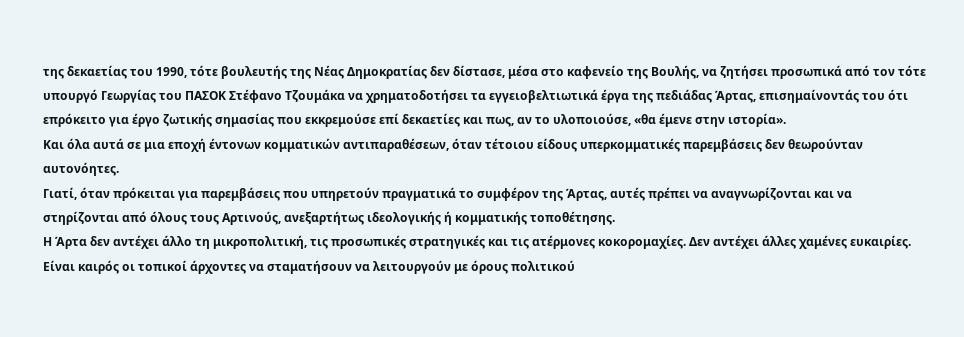της δεκαετίας του 1990, τότε βουλευτής της Νέας Δημοκρατίας δεν δίστασε, μέσα στο καφενείο της Βουλής, να ζητήσει προσωπικά από τον τότε υπουργό Γεωργίας του ΠΑΣΟΚ Στέφανο Τζουμάκα να χρηματοδοτήσει τα εγγειοβελτιωτικά έργα της πεδιάδας Άρτας, επισημαίνοντάς του ότι επρόκειτο για έργο ζωτικής σημασίας που εκκρεμούσε επί δεκαετίες και πως, αν το υλοποιούσε, «θα έμενε στην ιστορία».
Και όλα αυτά σε μια εποχή έντονων κομματικών αντιπαραθέσεων, όταν τέτοιου είδους υπερκομματικές παρεμβάσεις δεν θεωρούνταν αυτονόητες.
Γιατί, όταν πρόκειται για παρεμβάσεις που υπηρετούν πραγματικά το συμφέρον της Άρτας, αυτές πρέπει να αναγνωρίζονται και να στηρίζονται από όλους τους Αρτινούς, ανεξαρτήτως ιδεολογικής ή κομματικής τοποθέτησης.
Η Άρτα δεν αντέχει άλλο τη μικροπολιτική, τις προσωπικές στρατηγικές και τις ατέρμονες κοκορομαχίες. Δεν αντέχει άλλες χαμένες ευκαιρίες. Είναι καιρός οι τοπικοί άρχοντες να σταματήσουν να λειτουργούν με όρους πολιτικού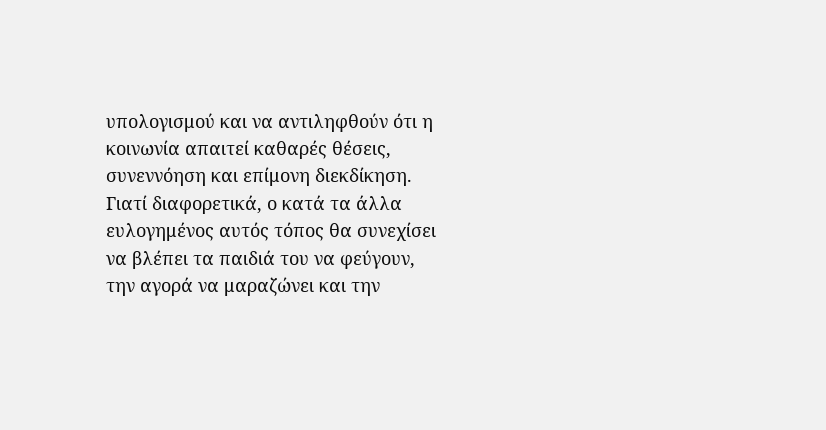υπολογισμού και να αντιληφθούν ότι η κοινωνία απαιτεί καθαρές θέσεις, συνεννόηση και επίμονη διεκδίκηση.
Γιατί διαφορετικά, ο κατά τα άλλα ευλογημένος αυτός τόπος θα συνεχίσει να βλέπει τα παιδιά του να φεύγουν, την αγορά να μαραζώνει και την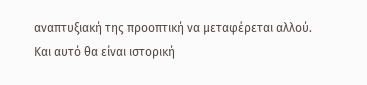αναπτυξιακή της προοπτική να μεταφέρεται αλλού.
Και αυτό θα είναι ιστορική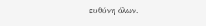ευθύνη όλων.